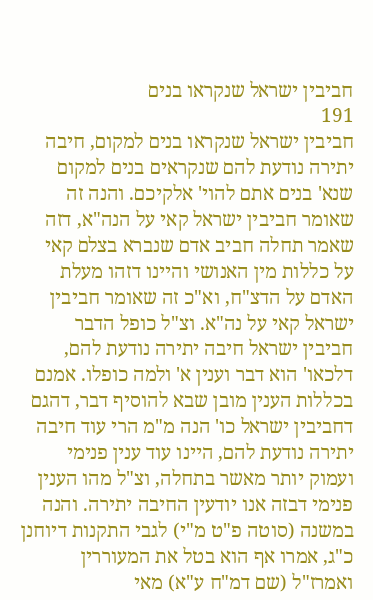חביבין ישראל שנקראו בנים
191
חביבין ישראל שנקראו בנים למקום, חיבה יתירה נודעת להם שנקראים בנים למקום שנא' בנים אתם להוי' אלקיכם. והנה זה שאומר חביבין ישראל קאי על הנה"א, דזה שאמר תחלה חביב אדם שנברא בצלם קאי על כללות מין האנושי והיינו דזהו מעלת האדם על הדצ"ח, וא"כ זה שאומר חביבין ישראל קאי על נה"א. וצ"ל כופל הדבר חביבין ישראל חיבה יתירה נודעת להם, דלכאו' הוא דבר וענין א' ולמה כופלו. אמנם בכללות הענין מובן שבא להוסיף דבר, דהגם דחביבין ישראל כו' הנה מ"מ הרי עוד חיבה יתירה נודעת להם, היינו עוד ענין פנימי ועמוק יותר מאשר בתחלה, וצ"ל מהו הענין פנימי דבזה אנו יודעין החיבה יתירה. והנה במשנה (סוטה פ"ט מ"י) לגבי התקנות דיוחנן כ"ג, אמרו אף הוא בטל את המעוררין ואמרז"ל (שם דמ"ח ע"א) מאי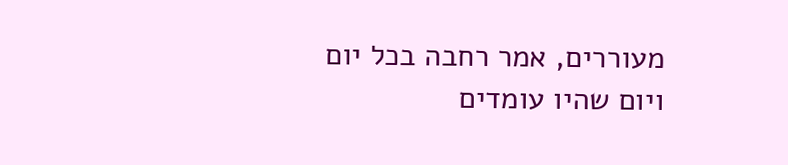מעוררים, אמר רחבה בכל יום ויום שהיו עומדים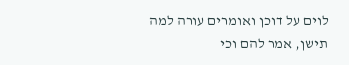לוים על דוכן ואומרים עורה למה תישן, אמר להם וכי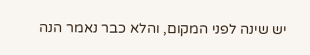יש שינה לפני המקום, והלא כבר נאמר הנה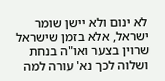לא ינום ולא יישן שומר ישראל, אלא בזמן שישראל שרוין בצער ואו"ה בנחת ושלוה לכך נא' עורה למה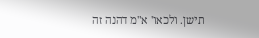תישן. ולכאו' א"מ דהנה זה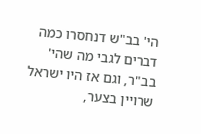הי' בב"ש דנחסרו כמה דברים לגבי מה שהי' בב"ר, וגם אז היו ישראל שרויין בצער,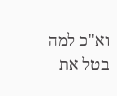וא"כ למה בטל את